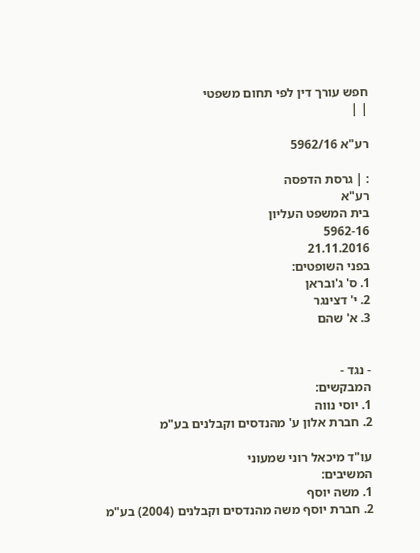חפש עורך דין לפי תחום משפטי
| |

רע"א 5962/16

: | גרסת הדפסה
רע"א
בית המשפט העליון
5962-16
21.11.2016
בפני השופטים:
1. ס' ג'ובראן
2. י' דצינגר
3. א' שהם


- נגד -
המבקשים:
1. יוסי נווה
2. חברת אלון ע' מהנדסים וקבלנים בע"מ

עו"ד מיכאל רוני שמעוני
המשיבים:
1. משה יוסף
2. חברת יוסף משה מהנדסים וקבלנים (2004) בע"מ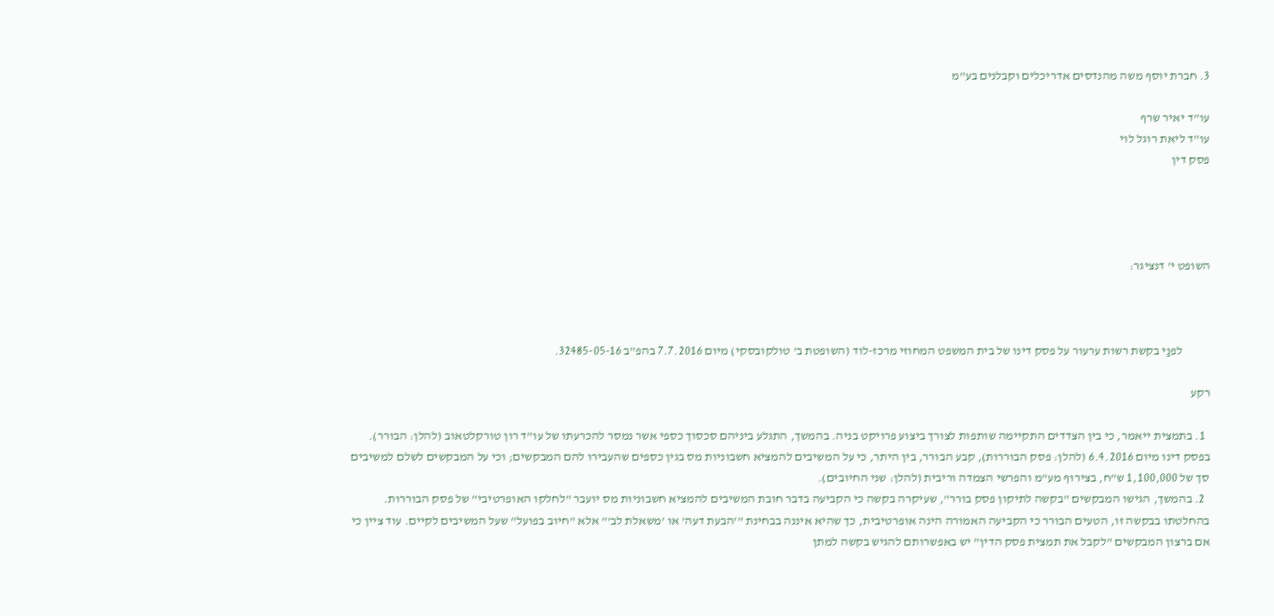3. חברת יוסף משה מהנדסים אדריכלים וקבלנים בע"מ

עו"ד יאיר שרף
עו"ד ליאת רוגל לוי
פסק דין




השופט י' דנציגר:



           לפנַי בקשת רשות ערעור על פסק דינו של בית המשפט המחוזי מרכז-לוד (השופטת ב' טולקובסקי) מיום 7.7.2016 בהפ"ב 32485-05-16.

רקע

  1. בתמצית ייאמר, כי בין הצדדים התקיימה שותפות לצורך ביצוע פרויקט בניה. בהמשך, התגלע ביניהם סכסוך כספי אשר נמסר להכרעתו של עו"ד רון טורקלטאוב (להלן: הבורר). בפסק דינו מיום 6.4.2016 (להלן: פסק הבוררות), קבע הבורר, בין היתר, כי על המשיבים להמציא חשבוניות מס בגין כספים שהעבירו להם המבקשים; וכי על המבקשים לשלם למשיבים סך של 1,100,000 ש"ח, בצירוף מע"מ והפרשי הצמדה וריבית (להלן: שני החיובים).
  2. בהמשך, הגישו המבקשים "בקשה לתיקון פסק בורר", שעיקרה בקשה כי הקביעה בדבר חובת המשיבים להמציא חשבוניות מס יועבר "לחלקו האופרטיבי" של פסק הבוררות. בהחלטתו בבקשה זו, הטעים הבורר כי הקביעה האמורה הינה אופרטיבית, כך שהיא איננה בבחינת "'הבעת דעה' או 'משאלת לב'" אלא "חיוב בפועל" שעל המשיבים לקיים. עוד ציין כי אם ברצון המבקשים "לקבל את תמצית פסק הדין" יש באפשרותם להגיש בקשה למתן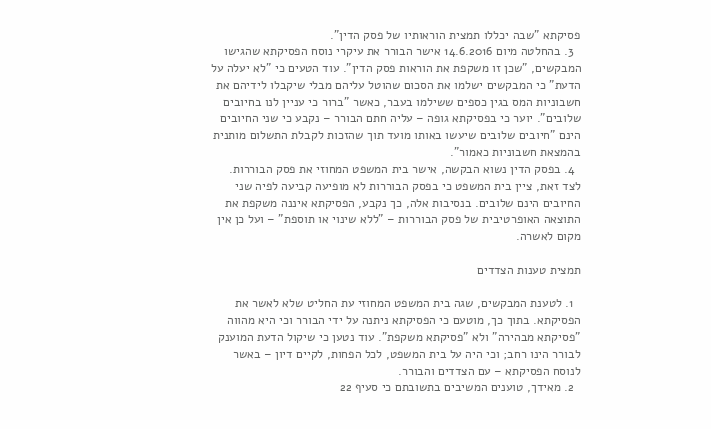פסיקתא "שבה יכללו תמצית הוראותיו של פסק הדין".
  3. בהחלטה מיום 14.6.2016 אישר הבורר את עיקרי נוסח הפסיקתא שהגישו המבקשים, "שכן זו משקפת את הוראות פסק הדין". עוד הטעים כי "לא יעלה על הדעת" כי המבקשים ישלמו את הסכום שהוטל עליהם מבלי שיקבלו לידיהם את חשבוניות המס בגין כספים ששילמו בעבר, כאשר "ברור כי עניין לנו בחיובים שלובים". יוער כי בפסיקתא גופה – עליה חתם הבורר – נקבע כי שני החיובים הינם "חיובים שלובים שיעשו באותו מועד תוך שהזכות לקבלת התשלום מותנית בהמצאת חשבוניות כאמור".
  4. בפסק הדין נשוא הבקשה, אישר בית המשפט המחוזי את פסק הבוררות. לצד זאת, ציין בית המשפט כי בפסק הבוררות לא מופיעה קביעה לפיה שני החיובים הינם שלובים. בנסיבות אלה, כך נקבע, הפסיקתא איננה משקפת את התוצאה האופרטיבית של פסק הבוררות – "ללא שינוי או תוספת" – ועל כן אין מקום לאשרה.

תמצית טענות הצדדים

  1. לטענת המבקשים, שגה בית המשפט המחוזי עת החליט שלא לאשר את הפסיקתא. בתוך כך, מוטעם כי הפסיקתא ניתנה על ידי הבורר וכי היא מהווה "פסיקתא מבהירה" ולא "פסיקתא משקפת". עוד נטען כי שיקול הדעת המוענק לבורר הינו רחב; וכי היה על בית המשפט, לכל הפחות, לקיים דיון – באשר לנוסח הפסיקתא – עם הצדדים והבורר.
  2. מאידך, טוענים המשיבים בתשובתם כי סעיף 22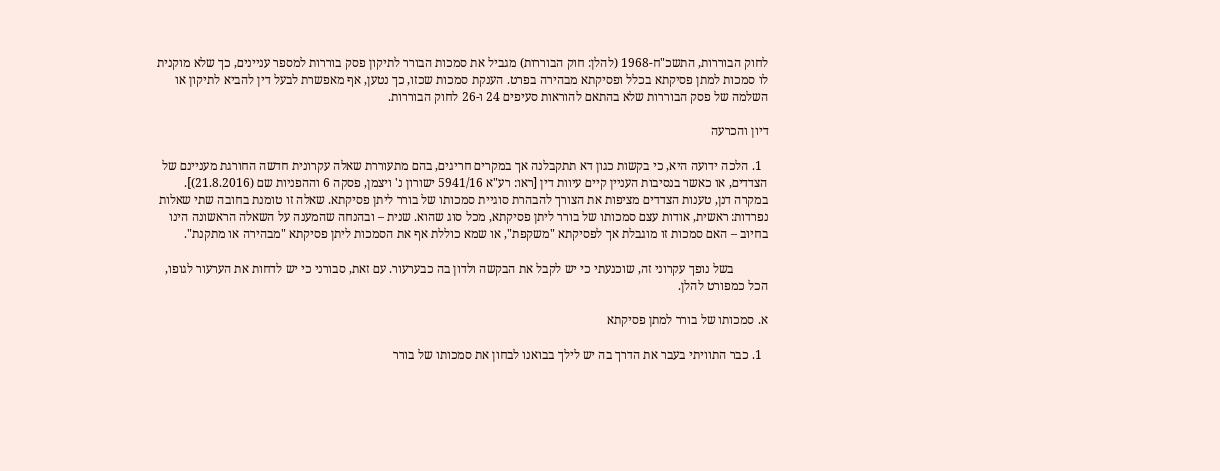לחוק הבוררות, התשכ"ח-1968 (להלן: חוק הבוררות) מגביל את סמכות הבורר לתיקון פסק בוררות למספר עניינים, כך שלא מוקנית לו סמכות למתן פסיקתא בכלל ופסיקתא מבהירה בפרט. הענקת סמכות שכזו, כך נטען, אף מאפשרת לבעל דין להביא לתיקון או השלמה של פסק הבוררות שלא בהתאם להוראות סעיפים 24 ו-26 לחוק הבוררות.

דיון והכרעה

  1. הלכה ידועה היא, כי בקשות כגון דא תתקבלנה אך במקרים חריגים, בהם מתעוררת שאלה עקרונית חדשה החורגת מעניינם של הצדדים, או כאשר בנסיבות העניין קיים עיוות דין [ראו: רע"א 5941/16 ישורון נ' ויצמן, פסקה 6 וההפניות שם (21.8.2016)]. במקרה דנן, טענות הצדדים מציפות את הצורך להבהרת סוגיית סמכותו של בורר ליתן פסיקתא. שאלה זו טומנת בחובה שתי שאלות נפרדות: ראשית, אודות עצם סמכותו של בורר ליתן פסיקתא, מכל סוג שהוא. שנית – ובהנחה שהמענה על השאלה הראשונה הינו בחיוב – האם סמכות זו מוגבלת אך לפסיקתא "משקפת", או שמא כוללת אף את הסמכות ליתן פסיקתא "מבהירה או מתקנת".

           בשל נופך עקרוני זה, שוכנעתי כי יש לקבל את הבקשה ולדון בה כבערעור. עם זאת, סבורני כי יש לדחות את הערעור לגופו, הכל כמפורט להלן.

א. סמכותו של בורר למתן פסיקתא

  1. כבר התוויתי בעבר את הדרך בה יש לילך בבואנו לבחון את סמכותו של בורר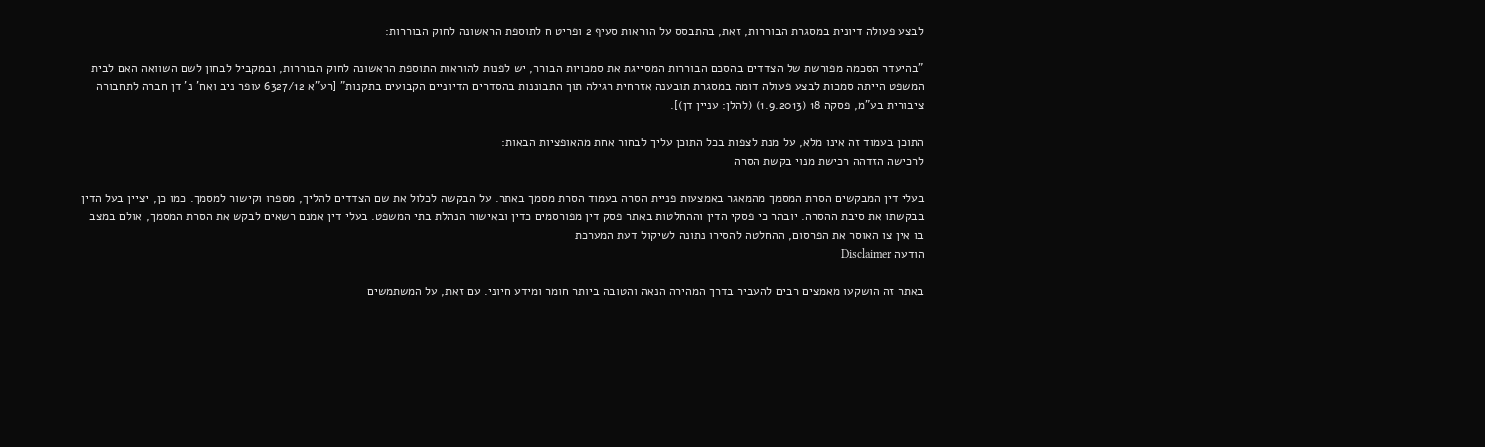לבצע פעולה דיונית במסגרת הבוררות, זאת, בהתבסס על הוראות סעיף 2 ופריט ח לתוספת הראשונה לחוק הבוררות:

"בהיעדר הסכמה מפורשת של הצדדים בהסכם הבוררות המסייגת את סמכויות הבורר, יש לפנות להוראות התוספת הראשונה לחוק הבוררות, ובמקביל לבחון לשם השוואה האם לבית המשפט הייתה סמכות לבצע פעולה דומה במסגרת תובענה אזרחית רגילה תוך התבוננות בהסדרים הדיוניים הקבועים בתקנות" [רע"א 6327/12 עופר ניב ואח' נ' דן חברה לתחבורה ציבורית בע"מ, פסקה 18 (1.9.2013) (להלן: עניין דן)].

התוכן בעמוד זה אינו מלא, על מנת לצפות בכל התוכן עליך לבחור אחת מהאופציות הבאות:
לרכישה הזדהה רכישת מנוי בקשת הסרה

בעלי דין המבקשים הסרת המסמך מהמאגר באמצעות פניית הסרה בעמוד הסרת מסמך באתר. על הבקשה לכלול את שם הצדדים להליך, מספרו וקישור למסמך. כמו כן, יציין בעל הדין בבקשתו את סיבת ההסרה. יובהר כי פסקי הדין וההחלטות באתר פסק דין מפורסמים כדין ובאישור הנהלת בתי המשפט. בעלי דין אמנם רשאים לבקש את הסרת המסמך, אולם במצב בו אין צו האוסר את הפרסום, ההחלטה להסירו נתונה לשיקול דעת המערכת
הודעה Disclaimer

באתר זה הושקעו מאמצים רבים להעביר בדרך המהירה הנאה והטובה ביותר חומר ומידע חיוני. עם זאת, על המשתמשים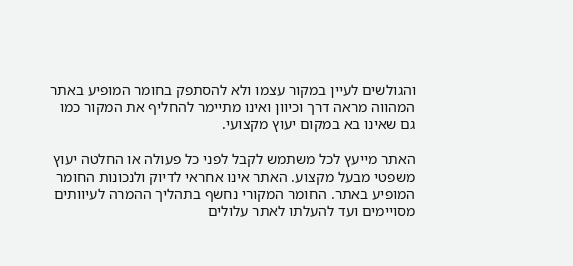והגולשים לעיין במקור עצמו ולא להסתפק בחומר המופיע באתר המהווה מראה דרך וכיוון ואינו מתיימר להחליף את המקור כמו גם שאינו בא במקום יעוץ מקצועי.

האתר מייעץ לכל משתמש לקבל לפני כל פעולה או החלטה יעוץ משפטי מבעל מקצוע. האתר אינו אחראי לדיוק ולנכונות החומר המופיע באתר. החומר המקורי נחשף בתהליך ההמרה לעיוותים מסויימים ועד להעלתו לאתר עלולים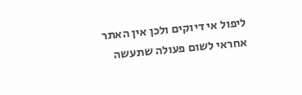ליפול אי דיוקים ולכן אין האתר אחראי לשום פעולה שתעשה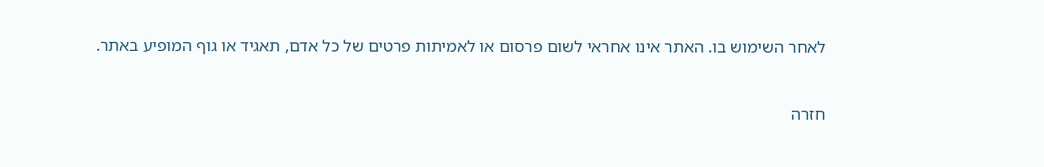לאחר השימוש בו. האתר אינו אחראי לשום פרסום או לאמיתות פרטים של כל אדם, תאגיד או גוף המופיע באתר.


חזרה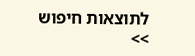לתוצאות חיפוש >>